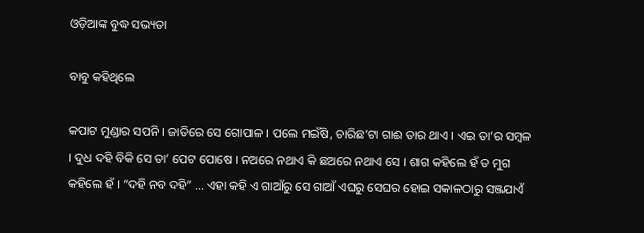ଓଡ଼ିଆଙ୍କ ବୁଦ୍ଧ ସଭ୍ୟତା

ବାବୁ କହିଥିଲେ

କପାଟ ମୁଣ୍ଡାର ସପନି । ଜାତିରେ ସେ ଗୋପାଳ । ପଲେ ମଇଁଷି, ଚାରିଛ’ଟା ଗାଈ ତାର ଥାଏ । ଏଇ ତା’ର ସମ୍ବଳ । ଦୁଧ ଦହି ବିକି ସେ ତା’ ପେଟ ପୋଷେ । ନଅରେ ନଥାଏ କି ଛଅରେ ନଥାଏ ସେ । ଶାଗ କହିଲେ ହଁ ତ ମୁଗ କହିଲେ ହଁ । “ଦହି ନବ ଦହି” … ଏହା କହି ଏ ଗାଆଁରୁ ସେ ଗାଆଁ ଏଘରୁ ସେଘର ହୋଇ ସକାଳଠାରୁ ସଞ୍ଜଯାଏଁ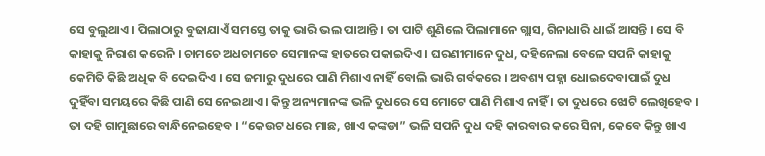ସେ ବୁଲୁଥାଏ । ପିଲାଠାରୁ ବୁଢାଯାଏଁ ସମସ୍ତେ ତାକୁ ଭାରି ଭଲ ପାଆନ୍ତି । ତା ପାଟି ଶୁଣିଲେ ପିଲାମାନେ ଗ୍ଲାସ, ଗିନାଧାରି ଧାଇଁ ଆସନ୍ତି । ସେ ବି କାହାକୁ ନିରାଶ କରେନି । ଚାମଚେ ଅଧଚାମଚେ ସେମାନଙ୍କ ହାତରେ ପକାଇଦିଏ । ଘରଣୀମାନେ ଦୁଧ, ଦହିନେଲା ବେଳେ ସପନି କାହାକୁ କେମିତି କିଛି ଅଧିକ ବି ଦେଇଦିଏ । ସେ ଜମାରୁ ଦୁଧରେ ପାଣି ମିଶାଏ ନାହିଁ ବୋଲି ଭାରି ଗର୍ବକରେ । ଅବଶ୍ୟ ପହ୍ନା ଧୋଇଦେବାପାଇଁ ଦୁଧ ଦୁହିଁବା ସମୟରେ କିଛି ପାଣି ସେ ନେଇଥାଏ । କିନ୍ତୁ ଅନ୍ୟମାନଙ୍କ ଭଳି ଦୁଧରେ ସେ ମୋଟେ ପାଣି ମିଶାଏ ନାହିଁ । ତା ଦୁଧରେ ଝୋଟି ଲେଖିହେବ । ତା ଦହି ଗାମୁଛାରେ ବାନ୍ଧିନେଇହେବ । “କେଉଟ ଧରେ ମାଛ, ଖାଏ କଙ୍କଡା” ଭଳି ସପନି ଦୁଧ ଦହି କାରବାର କରେ ସିନା, କେବେ କିନ୍ତୁ ଖାଏ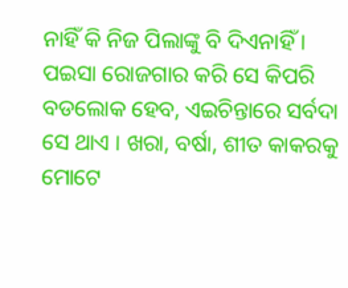ନାହିଁ କି ନିଜ ପିଲାଙ୍କୁ ବି ଦିଏନାହିଁ । ପଇସା ରୋଜଗାର କରି ସେ କିପରି ବଡଲୋକ ହେବ, ଏଇଚିନ୍ତାରେ ସର୍ବଦା ସେ ଥାଏ । ଖରା, ବର୍ଷା, ଶୀତ କାକରକୁ ମୋଟେ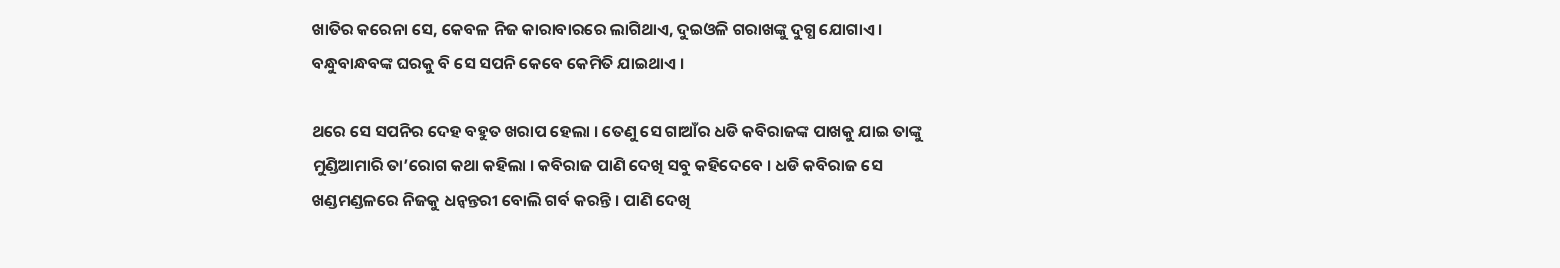ଖାତିର କରେନା ସେ, କେବଳ ନିଜ କାରାବାରରେ ଲାଗିଥାଏ, ଦୁଇଓଳି ଗରାଖଙ୍କୁ ଦୁଗ୍ଧ ଯୋଗାଏ । ବନ୍ଧୁବାନ୍ଧବଙ୍କ ଘରକୁ ବି ସେ ସପନି କେବେ କେମିତି ଯାଇଥାଏ ।

ଥରେ ସେ ସପନିର ଦେହ ବହୁତ ଖରାପ ହେଲା । ତେଣୁ ସେ ଗାଆଁର ଧଡି କବିରାଜଙ୍କ ପାଖକୁ ଯାଇ ତାଙ୍କୁ ମୁଣ୍ଡିଆମାରି ତା’ରୋଗ କଥା କହିଲା । କବିରାଜ ପାଣି ଦେଖି ସବୁ କହିଦେବେ । ଧଡି କବିରାଜ ସେ ଖଣ୍ଡମଣ୍ଡଳରେ ନିଜକୁ ଧନ୍ୱନ୍ତରୀ ବୋଲି ଗର୍ବ କରନ୍ତି । ପାଣି ଦେଖି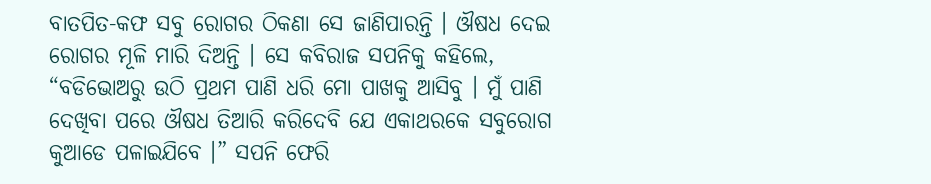ବାତପିତ-କଫ ସବୁ ରୋଗର ଠିକଣା ସେ ଜାଣିପାରନ୍ତି । ଔଷଧ ଦେଇ ରୋଗର ମୂଳି ମାରି ଦିଅନ୍ତି । ସେ କବିରାଜ ସପନିକୁ କହିଲେ, “ବଡିଭୋଅରୁ ଉଠି ପ୍ରଥମ ପାଣି ଧରି ମୋ ପାଖକୁ ଆସିବୁ । ମୁଁ ପାଣି ଦେଖିବା ପରେ ଔଷଧ ତିଆରି କରିଦେବି ଯେ ଏକାଥରକେ ସବୁରୋଗ କୁଆଡେ ପଳାଇଯିବେ ।” ସପନି ଫେରି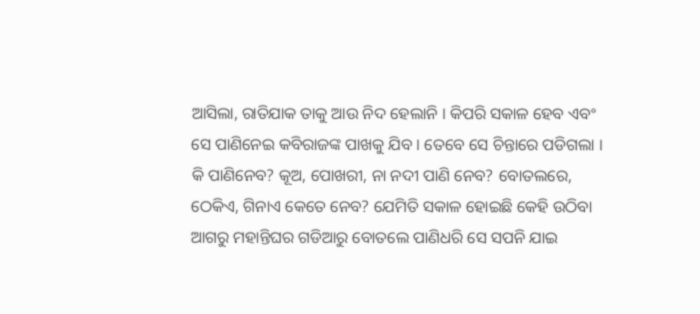ଆସିଲା, ରାତିଯାକ ତାକୁ ଆଉ ନିଦ ହେଲାନି । କିପରି ସକାଳ ହେବ ଏବଂ ସେ ପାଣିନେଇ କବିରାଜଙ୍କ ପାଖକୁ ଯିବ । ତେବେ ସେ ଚିନ୍ତାରେ ପଡିଗଲା । କି ପାଣିନେବ? କୂଅ, ପୋଖରୀ, ନା ନଦୀ ପାଣି ନେବ? ବୋତଲରେ, ଠେକିଏ, ଗିନାଏ କେତେ ନେବ? ଯେମିତି ସକାଳ ହୋଇଛି କେହି ଉଠିବା ଆଗରୁ ମହାନ୍ତିଘର ଗଡିଆରୁ ବୋତଲେ ପାଣିଧରି ସେ ସପନି ଯାଇ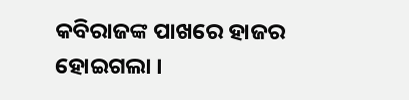କବିରାଜଙ୍କ ପାଖରେ ହାଜର ହୋଇଗଲା ।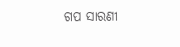ଗପ ସାରଣୀ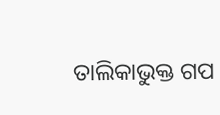ତାଲିକାଭୁକ୍ତ ଗପ